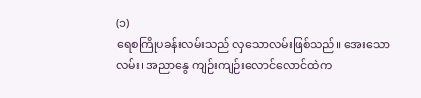(၁)
ရေစကြိုပခန်းလမ်းသည် လှသောလမ်းဖြစ်သည်။ အေးသောလမ်း၊ အညာနွေ ကျဉ်းကျဉ်းလောင်လောင်ထဲက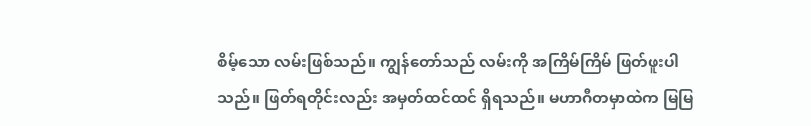စိမ့်သော လမ်းဖြစ်သည်။ ကျွန်တော်သည် လမ်းကို အကြိမ်ကြိမ် ဖြတ်ဖူးပါသည်။ ဖြတ်ရတိုင်းလည်း အမှတ်ထင်ထင် ရှိရသည်။ မဟာဂီတမှာထဲက မြမြ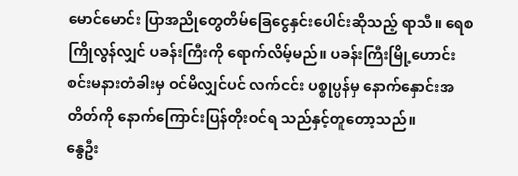မောင်မောင်း ပြာအညိုတွေတိမ်ခြေငွေနှင်းပေါင်းဆိုသည့် ရာသီ။ ရေစကြိုလွန်လျှင် ပခန်းကြီးကို ရောက်လိမ့်မည်။ ပခန်းကြီးမြို့ဟောင်း စင်းမနားတံခါးမှ ဝင်မိလျှင်ပင် လက်ငင်း ပစ္စုပ္ပန်မှ နောက်နှောင်းအတိတ်ကို နောက်ကြောင်းပြန်တိုးဝင်ရ သည်နှင့်တူတော့သည်။
နွေဦး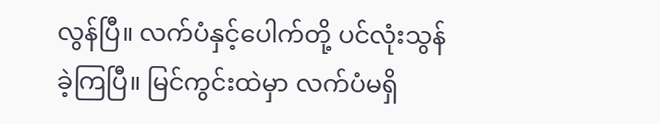လွန်ပြီ။ လက်ပံနှင့်ပေါက်တို့ ပင်လုံးသွန်ခဲ့ကြပြီ။ မြင်ကွင်းထဲမှာ လက်ပံမရှိ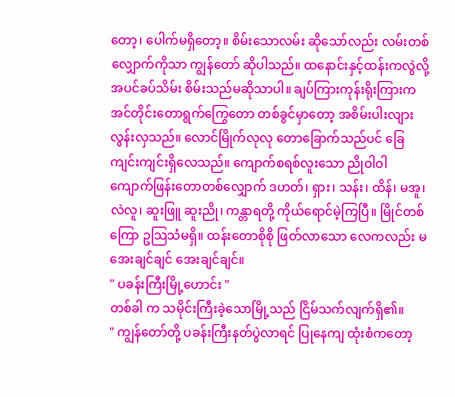တော့၊ ပေါက်မရှိတော့။ စိမ်းသောလမ်း ဆိုသော်လည်း လမ်းတစ်လျှောက်ကိုသာ ကျွန်တော် ဆိုပါသည်။ ထနောင်းနှင့်ထန်းကလွဲလို့ အပင်ခပ်သိမ်း စိမ်းသည်မဆိုသာပါ။ ချပ်ကြားကုန်းရိုးကြားက အင်တိုင်းတောရွက်ကြွေတော တစ်ခွင်မှာတော့ အစိမ်းပါးလျား လွန်းလှသည်။ လောင်မြိုက်လုလု တောခြောက်သည်ပင် ခြေကျင်းကျင်းရှိလေသည်။ ကျောက်စရစ်လူးသော ညိုဝါဝါ ကျောက်ဖြန်းတောတစ်လျှောက် ဒဟတ်၊ ရှား၊ သန်း၊ ထိန်၊ မအူ၊ လဲလူ၊ ဆူးဖြူ ဆူးညို၊ ကန္တာရတို့ ကိုယ်ရောင်မဲ့ကြပြီ။ မြိုင်တစ်ကြော ဥသြသံမရှိ။ ထန်းတောစိုစို ဖြတ်လာသော လေကလည်း မအေးချင်ချင် အေးချင်ချင်။
" ပခန်းကြီးမြို့ဟောင်း "
တစ်ခါ က သမိုင်းကြီးခဲ့သောမြို့သည် ငြိမ်သက်လျက်ရှိ၏။
" ကျွန်တော်တို့ ပခန်းကြီးနတ်ပွဲလာရင် ပြုနေကျ ထုံးစံကတော့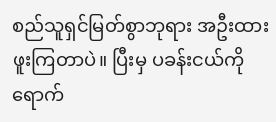စည်သူရှင်မြတ်စွာဘုရား အဦးထားဖူးကြတာပဲ။ ပြီးမှ ပခန်းငယ်ကို ရောက်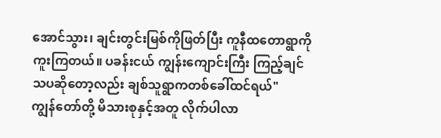အောင်သွား၊ ချင်းတွင်းမြစ်ကိုဖြတ်ပြီး ကူနီထတောရွာကို ကူးကြတယ်။ ပခန်းငယ် ကျွန်းကျောင်းကြီး ကြည့်ချင်သပဆိုတော့လည်း ချစ်သူရွာကတစ်ခေါ်ထင်ရယ်"
ကျွန်တော်တို့ မိသားစုနှင့်အတူ လိုက်ပါလာ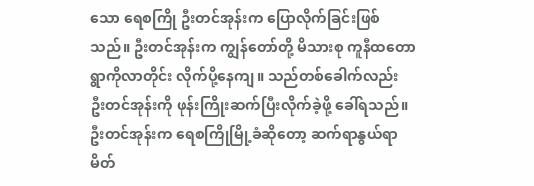သော ရေစကြို ဦးတင်အုန်းက ပြောလိုက်ခြင်းဖြစ်သည်။ ဦးတင်အုန်းက ကျွန်တော်တို့ မိသားစု ကူနီထတောရွာကိုလာတိုင်း လိုက်ပို့နေကျ။ သည်တစ်ခေါက်လည်း ဦးတင်အုန်းကို ဖုန်းကြိုးဆက်ပြီးလိုက်ခဲ့ဖို့ ခေါ်ရသည်။ ဦးတင်အုန်းက ရေစကြိုမြို့ခံဆိုတော့ ဆက်ရာနွယ်ရာ မိတ်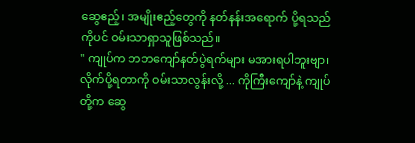ဆွေဧည့်၊ အမျိုးဧည့်တွေကို နတ်နန်းအရောက် ပို့ရသည်ကိုပင် ဝမ်းသာရှာသူဖြစ်သည်။
" ကျုပ်က ဘဘကျော်နတ်ပွဲရက်များ မအားရပါဘူးဗျာ၊ လိုက်ပို့ရတာကို ဝမ်းသာလွန်းလို့ ... ကိုကြီးကျော်နဲ့ ကျုပ်တို့က ဆွေ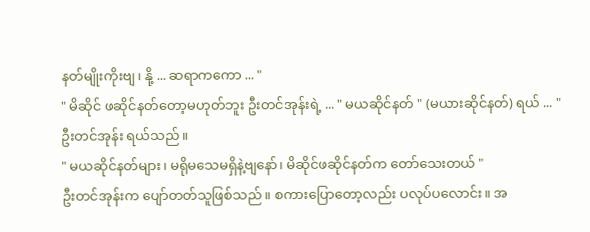နတ်မျိုးကိုးဗျ၊ နို့ ... ဆရာကကော ... "
" မိဆိုင် ဖဆိုင်နတ်တော့မဟုတ်ဘူး ဦးတင်အုန်းရဲ့ ... " မယဆိုင်နတ် " (မယားဆိုင်နတ်) ရယ် ... " ဦးတင်အုန်း ရယ်သည်။
" မယဆိုင်နတ်များ၊ မရိုမသေမရှိနဲ့ဗျနော်၊ မိဆိုင်ဖဆိုင်နတ်က တော်သေးတယ် "
ဦးတင်အုန်းက ပျော်တတ်သူဖြစ်သည်။ စကားပြောတော့လည်း ပလုပ်ပလောင်း။ အ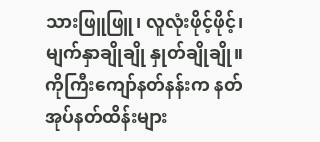သားဖြူဖြူ၊ လူလုံးဖိုင့်ဖိုင့်၊ မျက်နှာချိုချို နှုတ်ချိုချို။ ကိုကြီးကျော်နတ်နန်းက နတ်အုပ်နတ်ထိန်းများ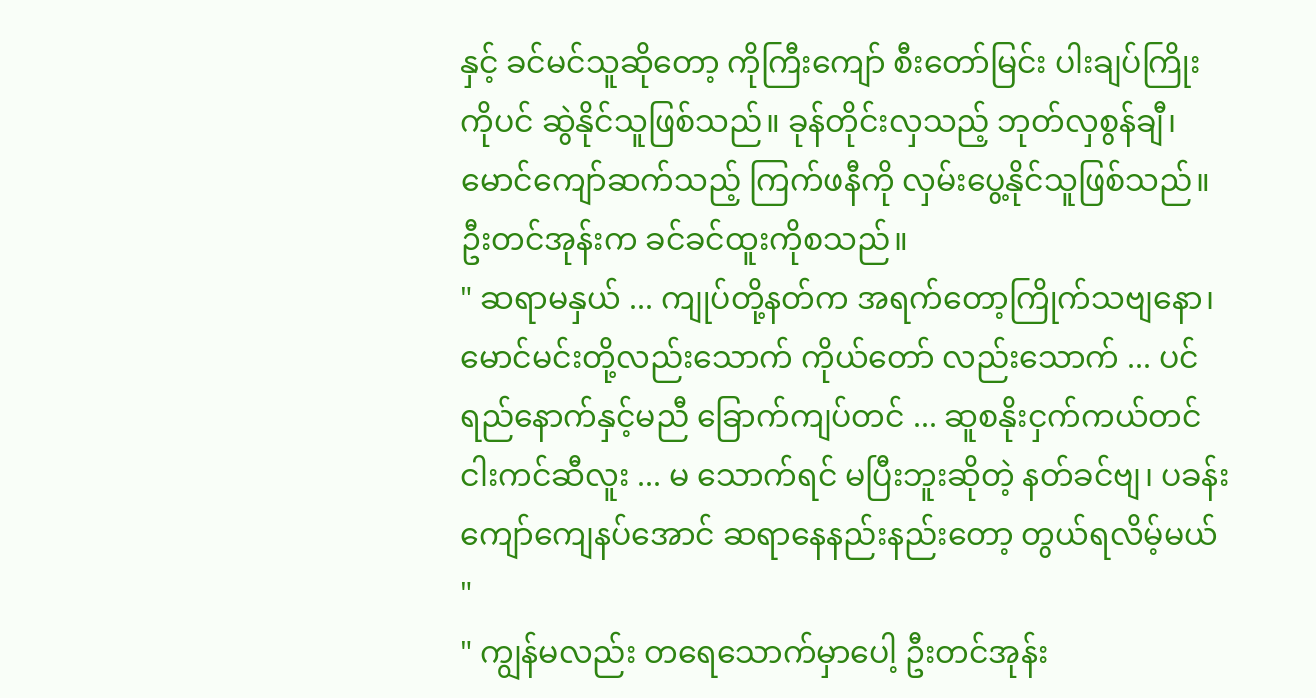နှင့် ခင်မင်သူဆိုတော့ ကိုကြီးကျော် စီးတော်မြင်း ပါးချပ်ကြိုးကိုပင် ဆွဲနိုင်သူဖြစ်သည်။ ခုန်တိုင်းလှသည့် ဘုတ်လှစွန်ချီ၊ မောင်ကျော်ဆက်သည့် ကြက်ဖနီကို လှမ်းပွေ့နိုင်သူဖြစ်သည်။ ဦးတင်အုန်းက ခင်ခင်ထူးကိုစသည်။
" ဆရာမနှယ် ... ကျုပ်တို့နတ်က အရက်တော့ကြိုက်သဗျနော၊ မောင်မင်းတို့လည်းသောက် ကိုယ်တော် လည်းသောက် ... ပင်ရည်နောက်နှင့်မညီ ခြောက်ကျပ်တင် ... ဆူစနိုးငှက်ကယ်တင် ငါးကင်ဆီလူး ... မ သောက်ရင် မပြီးဘူးဆိုတဲ့ နတ်ခင်ဗျ၊ ပခန်းကျော်ကျေနပ်အောင် ဆရာနေနည်းနည်းတော့ တွယ်ရလိမ့်မယ် "
" ကျွန်မလည်း တရေသောက်မှာပေါ့ ဦးတင်အုန်း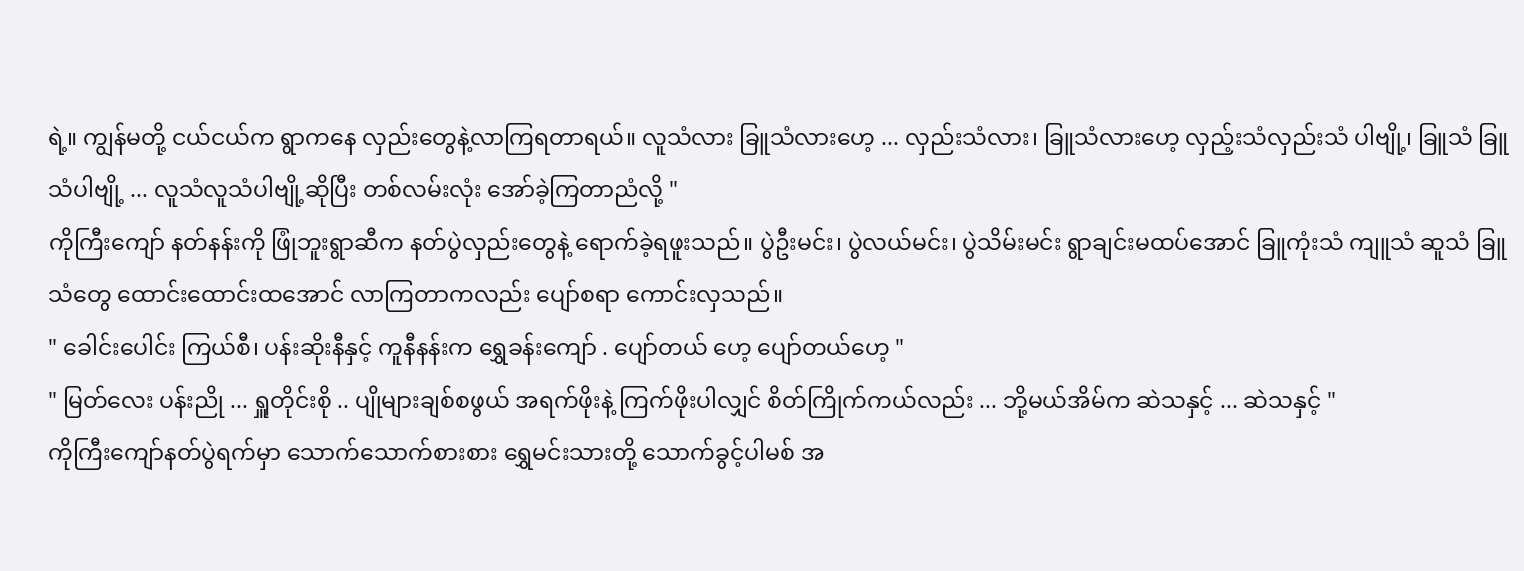ရဲ့။ ကျွန်မတို့ ငယ်ငယ်က ရွာကနေ လှည်းတွေနဲ့လာကြရတာရယ်။ လူသံလား ခြူသံလားဟေ့ ... လှည်းသံလား၊ ခြူသံလားဟေ့ လှည့်းသံလှည်းသံ ပါဗျို့၊ ခြူသံ ခြူသံပါဗျို့ ... လူသံလူသံပါဗျို့ဆိုပြီး တစ်လမ်းလုံး အော်ခဲ့ကြတာညံလို့ "
ကိုကြီးကျော် နတ်နန်းကို ဖြုံဘူးရွာဆီက နတ်ပွဲလှည်းတွေနဲ့ ရောက်ခဲ့ရဖူးသည်။ ပွဲဦးမင်း၊ ပွဲလယ်မင်း၊ ပွဲသိမ်းမင်း ရွာချင်းမထပ်အောင် ခြူကုံးသံ ကျူသံ ဆူသံ ခြူသံတွေ ထောင်းထောင်းထအောင် လာကြတာကလည်း ပျော်စရာ ကောင်းလှသည်။
" ခေါင်းပေါင်း ကြယ်စီ၊ ပန်းဆိုးနီနှင့် ကူနီနန်းက ရွှေခန်းကျော် . ပျော်တယ် ဟေ့ ပျော်တယ်ဟေ့ "
" မြတ်လေး ပန်းညို ... ရှူတိုင်းစို .. ပျိုများချစ်စဖွယ် အရက်ဖိုးနဲ့ ကြက်ဖိုးပါလျှင် စိတ်ကြိုက်ကယ်လည်း ... ဘို့မယ်အိမ်က ဆဲသနှင့် ... ဆဲသနှင့် "
ကိုကြီးကျော်နတ်ပွဲရက်မှာ သောက်သောက်စားစား ရွှေမင်းသားတို့ သောက်ခွင့်ပါမစ် အ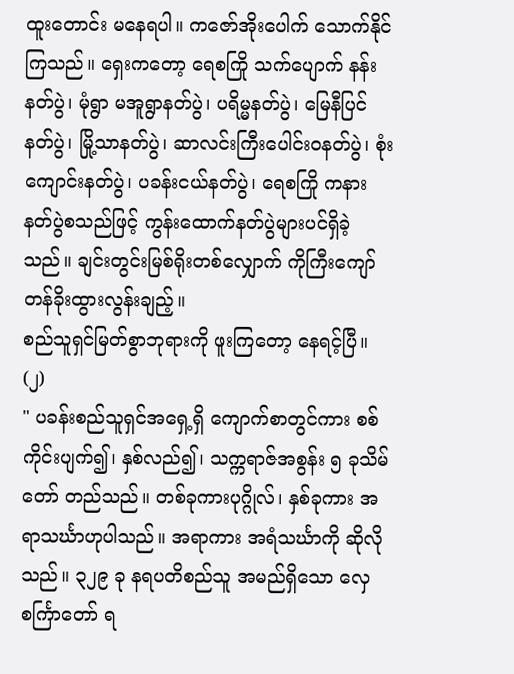ထူးတောင်း မနေရပါ။ ကဇော်အိုးပေါက် သောက်နိုင်ကြသည်။ ရှေးကတော့ ရေစကြို သက်ပျောက် နန်းနတ်ပွဲ၊ မုံရွာ မအူရွာနတ်ပွဲ၊ ပရိမ္မနတ်ပွဲ၊ မြေနီပြင်နတ်ပွဲ၊ မြို့သာနတ်ပွဲ၊ ဆာလင်းကြီးပေါင်းဝနတ်ပွဲ၊ စုံးကျောင်းနတ်ပွဲ၊ ပခန်းငယ်နတ်ပွဲ၊ ရေစကြို ကနားနတ်ပွဲစသည်ဖြင့် ကွန်းထောက်နတ်ပွဲများပင်ရှိခဲ့သည်။ ချင်းတွင်းမြစ်ရိုးတစ်လျှောက် ကိုကြီးကျော် တန်ခိုးထွားလွန်းချည့်။
စည်သူရှင်မြတ်စွာဘုရားကို ဖူးကြတော့ နေရင့်ပြီ။
(၂)
" ပခန်းစည်သူရှင်အရှေ့ရှိ ကျောက်စာတွင်ကား စစ်ကိုင်းပျက်၍၊ နှစ်လည်၍၊ သက္ကရာဇ်အစွန်း ၅ ခုသိမ်တော် တည်သည်။ တစ်ခုကားပုဂ္ဂိုလ်၊ နှစ်ခုကား အရာသင်္ဃာဟုပါသည်။ အရာကား အရံသင်္ဃာကို ဆိုလိုသည်။ ၃၂၉ ခု နရပတိစည်သူ အမည်ရှိသော လှေစင်္ကြာတော် ရ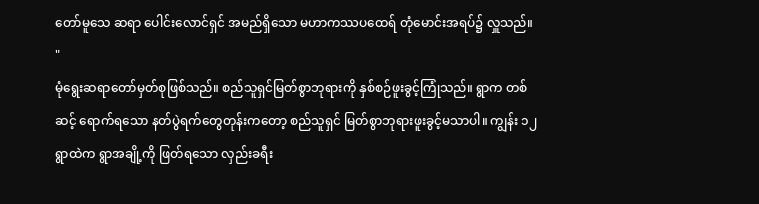တော်မူသေ ဆရာ ပေါင်းလောင်ရှင် အမည်ရှိသော မဟာကဿပထေရ် တုံမောင်းအရပ်၌ လှူသည်။ "
မုံရွေးဆရာတော်မှတ်စုဖြစ်သည်။ စည်သူရှင်မြတ်စွာဘုရားကို နှစ်စဉ်ဖူးခွင့်ကြုံသည်။ ရွာက တစ်ဆင့် ရောက်ရသော နတ်ပွဲရက်တွေတုန်းကတော့ စည်သူရှင် မြတ်စွာဘုရားဖူးခွင့်မသာပါ။ ကျွန်း ၁၂ ရွာထဲက ရွာအချို့ကို ဖြတ်ရသော လှည်းခရီး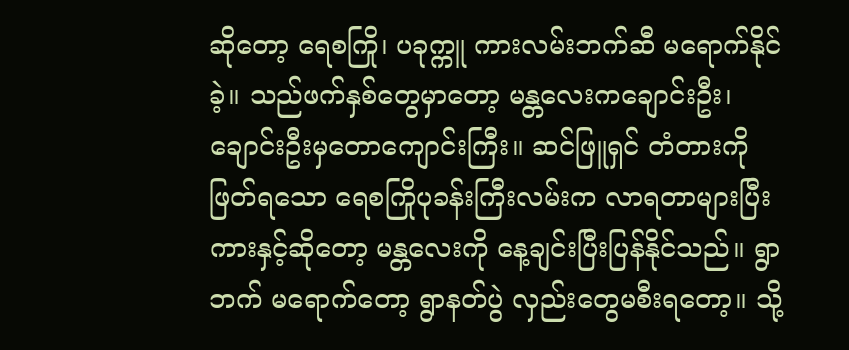ဆိုတော့ ရေစကြို၊ ပခုက္ကူ ကားလမ်းဘက်ဆီ မရောက်နိုင်ခဲ့။ သည်ဖက်နှစ်တွေမှာတော့ မန္တလေးကချောင်းဦး၊ ချောင်းဦးမှတောကျောင်းကြီး။ ဆင်ဖြူရှင် တံတားကို ဖြတ်ရသော ရေစကြိုပုခန်းကြီးလမ်းက လာရတာများပြီး ကားနှင့်ဆိုတော့ မန္တလေးကို နေ့ချင်းပြီးပြန်နိုင်သည်။ ရွာဘက် မရောက်တော့ ရွာနတ်ပွဲ လှည်းတွေမစီးရတော့။ သို့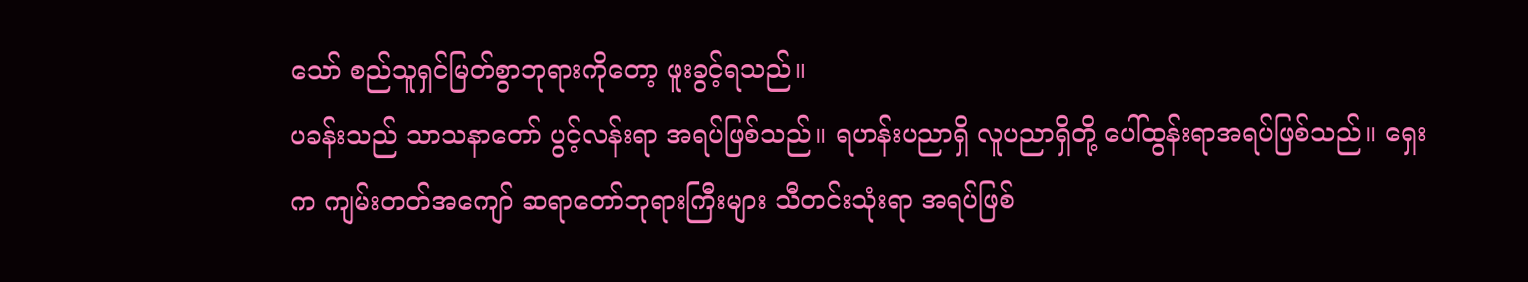သော် စည်သူရှင်မြတ်စွာဘုရားကိုတော့ ဖူးခွင့်ရသည်။
ပခန်းသည် သာသနာတော် ပွင့်လန်းရာ အရပ်ဖြစ်သည်။ ရဟန်းပညာရှိ လူပညာရှိတို့ ပေါ်ထွန်းရာအရပ်ဖြစ်သည်။ ရှေးက ကျမ်းတတ်အကျော် ဆရာတော်ဘုရားကြီးများ သီတင်းသုံးရာ အရပ်ဖြစ်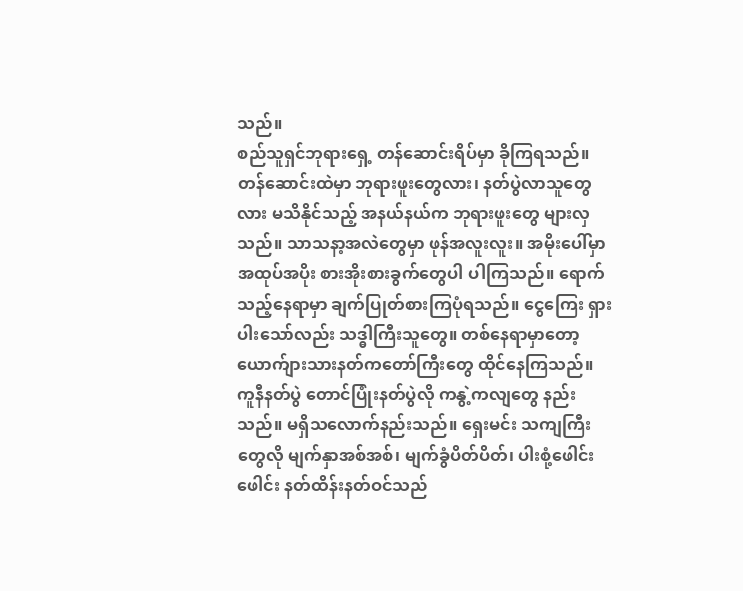သည်။
စည်သူရှင်ဘုရားရှေ့ တန်ဆောင်းရိပ်မှာ ခိုကြရသည်။ တန်ဆောင်းထဲမှာ ဘုရားဖူးတွေလား၊ နတ်ပွဲလာသူတွေလား မသိနိုင်သည့် အနယ်နယ်က ဘုရားဖူးတွေ များလှသည်။ သာသနာ့အလဲတွေမှာ ဖုန်အလူးလူး။ အမိုးပေါ်မှာ အထုပ်အပိုး စားအိုးစားခွက်တွေပါ ပါကြသည်။ ရောက်သည့်နေရာမှာ ချက်ပြုတ်စားကြပုံရသည်။ ငွေကြေး ရှားပါးသော်လည်း သဒ္ဓါကြီးသူတွေ။ တစ်နေရာမှာတော့ ယောက်ျားသားနတ်ကတော်ကြီးတွေ ထိုင်နေကြသည်။
ကူနီနတ်ပွဲ တောင်ပြုံးနတ်ပွဲလို ကနွဲ့ကလျတွေ နည်းသည်။ မရှိသလောက်နည်းသည်။ ရှေးမင်း သကျကြီးတွေလို မျက်နှာအစ်အစ်၊ မျက်ခွံပိတ်ပိတ်၊ ပါးစုံ့ဖေါင်းဖေါင်း နတ်ထိန်းနတ်ဝင်သည်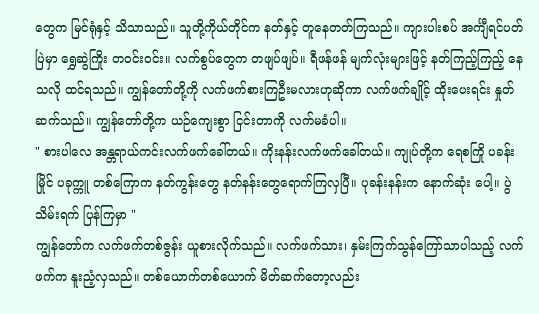တွေက မြင်ရုံနှင့် သိသာသည်။ သူတို့ကိုယ်တိုင်က နတ်နှင့် တူနေတတ်ကြသည်။ ကျားပါးစပ် အင်္ကျီရင်ပတ်ပြဲမှာ ရွှေဆွဲကြိုး တဝင်းဝင်း။ လက်စွပ်တွေက တဖျပ်ဖျပ်။ ရီဖန်ဖန် မျက်လုံးများဖြင့် နတ်ကြည့်ကြည့် နေသလို ထင်ရသည်။ ကျွန်တော်တို့ကို လက်ဖက်စားကြဦးမလားဟုဆိုကာ လက်ဖက်ချိုင့် ထိုးပေးရင်း နှုတ် ဆက်သည်။ ကျွန်တော်တို့က ယဉ်ကျေးစွာ ငြင်းတာကို လက်မခံပါ။
" စားပါလေ အန္တရာယ်ကင်းလက်ဖက်ခေါ်တယ်။ ကိုးနန်းလက်ဖက်ခေါ်တယ်။ ကျုပ်တို့က ရေစကြို ပခန်း မြိုင် ပခုက္ကူ တစ်ကြောက နတ်ကွန်းတွေ နတ်နန်းတွေရောက်ကြလှပြီ။ ပုခန်းနန်းက နောက်ဆုံး ပေါ့။ ပွဲသိမ်းရက် ပြန်ကြမှာ "
ကျွန်တော်က လက်ဖက်တစ်ဇွန်း ယူစားလိုက်သည်။ လက်ဖက်သား၊ နှမ်းကြက်သွန်ကြော်သာပါသည့် လက်ဖက်က နူးညံ့လှသည်။ တစ်ယောက်တစ်ယောက် မိတ်ဆက်တော့လည်း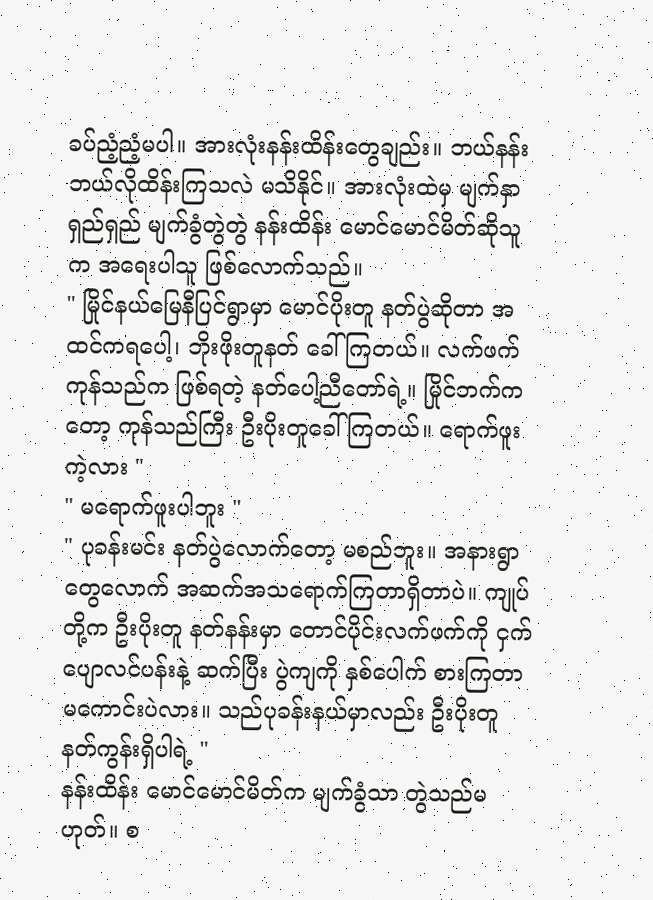ခပ်ညံ့ညံ့မပါ။ အားလုံးနန်းထိန်းတွေချည်း။ ဘယ်နန်း ဘယ်လိုထိန်းကြသလဲ မသိနိုင်။ အားလုံးထဲမှ မျက်နှာရှည်ရှည် မျက်ခွံတွဲတွဲ နန်းထိန်း မောင်မောင်မိတ်ဆိုသူက အရေးပါသူ ဖြစ်လောက်သည်။
" မြိုင်နယ်မြေနီပြင်ရွာမှာ မောင်ပိုးတူ နတ်ပွဲဆိုတာ အထင်ကရပေါ့၊ ဘိုးဖိုးတူနတ် ခေါ်ကြတယ်။ လက်ဖက်ကုန်သည်က ဖြစ်ရတဲ့ နတ်ပေါ့ညီတော်ရဲ့။ မြိုင်ဘက်ကတော့ ကုန်သည်ကြီး ဦးပိုးတူခေါ်ကြတယ်။ ရောက်ဖူးကဲ့လား "
" မရောက်ဖူးပါဘူး "
" ပုခန်းမင်း နတ်ပွဲလောက်တော့ မစည်ဘူး။ အနားရွာတွေလောက် အဆက်အသရောက်ကြတာရှိတာပဲ။ ကျုပ်တို့က ဦးပိုးတူ နတ်နန်းမှာ တောင်ပိုင်းလက်ဖက်ကို ငှက်ပျောလင်ပန်းနဲ့ ဆက်ပြီး ပွဲကျကို နှစ်ပေါက် စားကြတာ မကောင်းပဲလား။ သည်ပုခန်းနယ်မှာလည်း ဦးပိုးတူနတ်ကွန်းရှိပါရဲ့ "
နန်းထိန်း မောင်မောင်မိတ်က မျက်ခွံသာ တွဲသည်မဟုတ်။ စ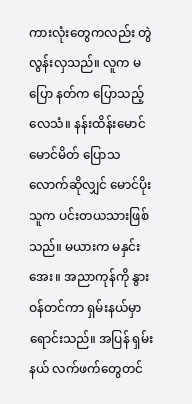ကားလုံးတွေကလည်း တွဲလွန်းလှသည်။ လူက မပြော နတ်က ပြောသည့်လေသံ။ နန်းထိန်းမောင်မောင်မိတ် ပြောသလောက်ဆိုလျှင် မောင်ပိုးသူက ပင်းတယသားဖြစ်သည်။ မယားက မနှင်းအေး။ အညာကုန်ကို နွားဝန်တင်ကာ ရှမ်းနယ်မှာ ရောင်းသည်။ အပြန် ရှမ်းနယ် လက်ဖက်တွေတင်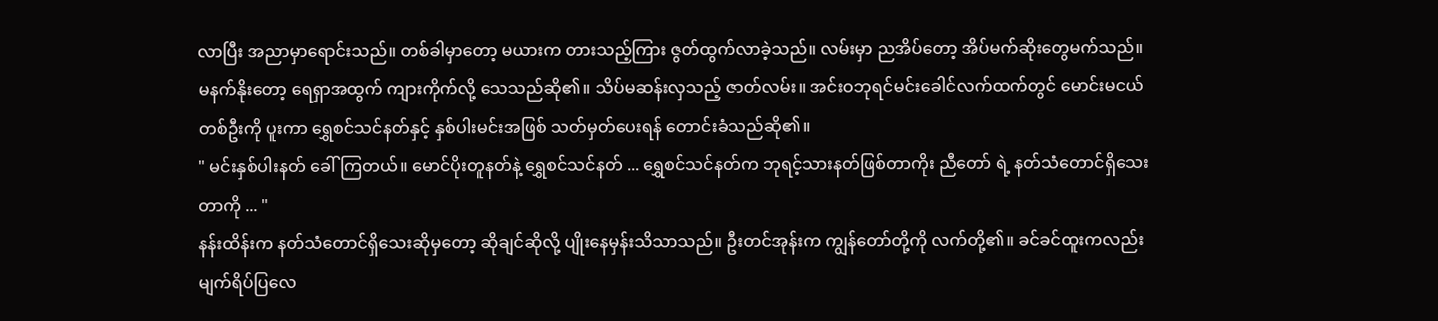လာပြီး အညာမှာရောင်းသည်။ တစ်ခါမှာတော့ မယားက တားသည့်ကြား ဇွတ်ထွက်လာခဲ့သည်။ လမ်းမှာ ညအိပ်တော့ အိပ်မက်ဆိုးတွေမက်သည်။ မနက်နိုးတော့ ရေရှာအထွက် ကျားကိုက်လို့ သေသည်ဆို၏။ သိပ်မဆန်းလှသည့် ဇာတ်လမ်း။ အင်းဝဘုရင်မင်းခေါင်လက်ထက်တွင် မောင်းမငယ်တစ်ဦးကို ပူးကာ ရွှေစင်သင်နတ်နှင့် နှစ်ပါးမင်းအဖြစ် သတ်မှတ်ပေးရန် တောင်းခံသည်ဆို၏။
" မင်းနှစ်ပါးနတ် ခေါ်ကြတယ်။ မောင်ပိုးတူနတ်နဲ့ ရွှေစင်သင်နတ် ... ရွှေစင်သင်နတ်က ဘုရင့်သားနတ်ဖြစ်တာကိုး ညီတော် ရဲ့ နတ်သံတောင်ရှိသေးတာကို ... "
နန်းထိန်းက နတ်သံတောင်ရှိသေးဆိုမှတော့ ဆိုချင်ဆိုလို့ ပျိုးနေမှန်းသိသာသည်။ ဦးတင်အုန်းက ကျွန်တော်တို့ကို လက်တို့၏။ ခင်ခင်ထူးကလည်း မျက်ရိပ်ပြလေ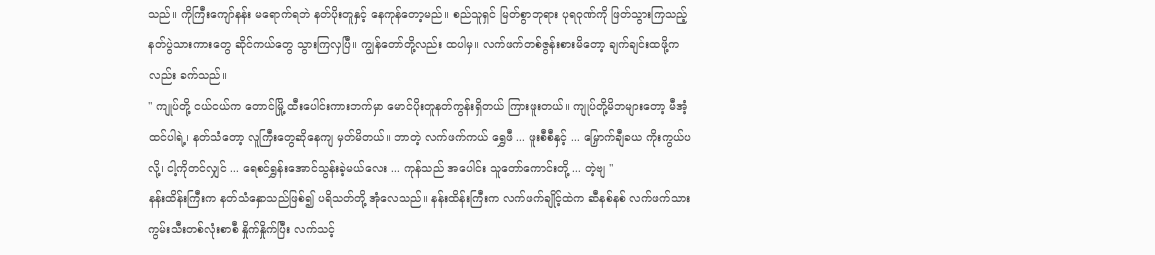သည်။ ကိုကြီးကျော်နန်း မရောက်ရဘဲ နတ်ပိုးတူနှင့် နေကုန်တော့မည်။ စည်သူရှင် မြတ်စွာဘုရား ပုရဝုဏ်ကို ဖြတ်သွားကြသည့် နတ်ပွဲသားကားတွေ ဆိုင်ကယ်တွေ သွားကြလှပြီ။ ကျွန်တော်တို့လည်း ထပါမှ။ လက်ဖက်တစ်ဇွန်းစားမိတော့ ချက်ချင်းထဖို့ကလည်း ခက်သည်။
" ကျုပ်တို့ ငယ်ငယ်က တောင်မြို့ ထီးပေါင်းကားဘက်မှာ မောင်ပိုးတူနတ်ကွန်းရှိတယ် ကြားဖူးတယ်။ ကျုပ်တို့မိဘများတော့ မီအံ့ထင်ပါရဲ့၊ နတ်သံတော့ လူကြီးတွေဆိုနေကျ မှတ်မိတယ်။ ဘာတဲ့ လက်ဖက်ကယ် ရွှေဖီ ... ဖူးစီစီနှင့် ... မြှောက်ချီခယ ကိုးကွယ်ပလို့၊ ငါ့ကိုတင်လျှင် ... ရေစင်ရွှန်းအောင်သွန်းခဲ့မယ်လေး ... ကုန်သည် အပေါင်း သူတော်ကောင်းတို့ ... တဲ့ဗျ "
နန်းထိန်းကြီးက နတ်သံနှောသည်ဖြစ်၍ ပရိသတ်တို့ အုံလေသည်။ နန်းထိန်းကြီးက လက်ဖက်ချိုင့်ထဲက ဆီနစ်နစ် လက်ဖက်သား ကွမ်းသီးတစ်လုံးစာစီ နှိုက်နှိုက်ပြီး လက်သင့်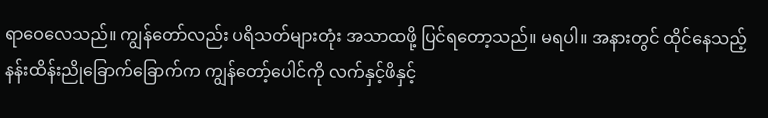ရာဝေလေသည်။ ကျွန်တော်လည်း ပရိသတ်များတုံး အသာထဖို့ ပြင်ရတော့သည်။ မရပါ။ အနားတွင် ထိုင်နေသည့် နန်းထိန်းညိုခြောက်ခြောက်က ကျွန်တော့်ပေါင်ကို လက်နှင့်ဖိနှင့်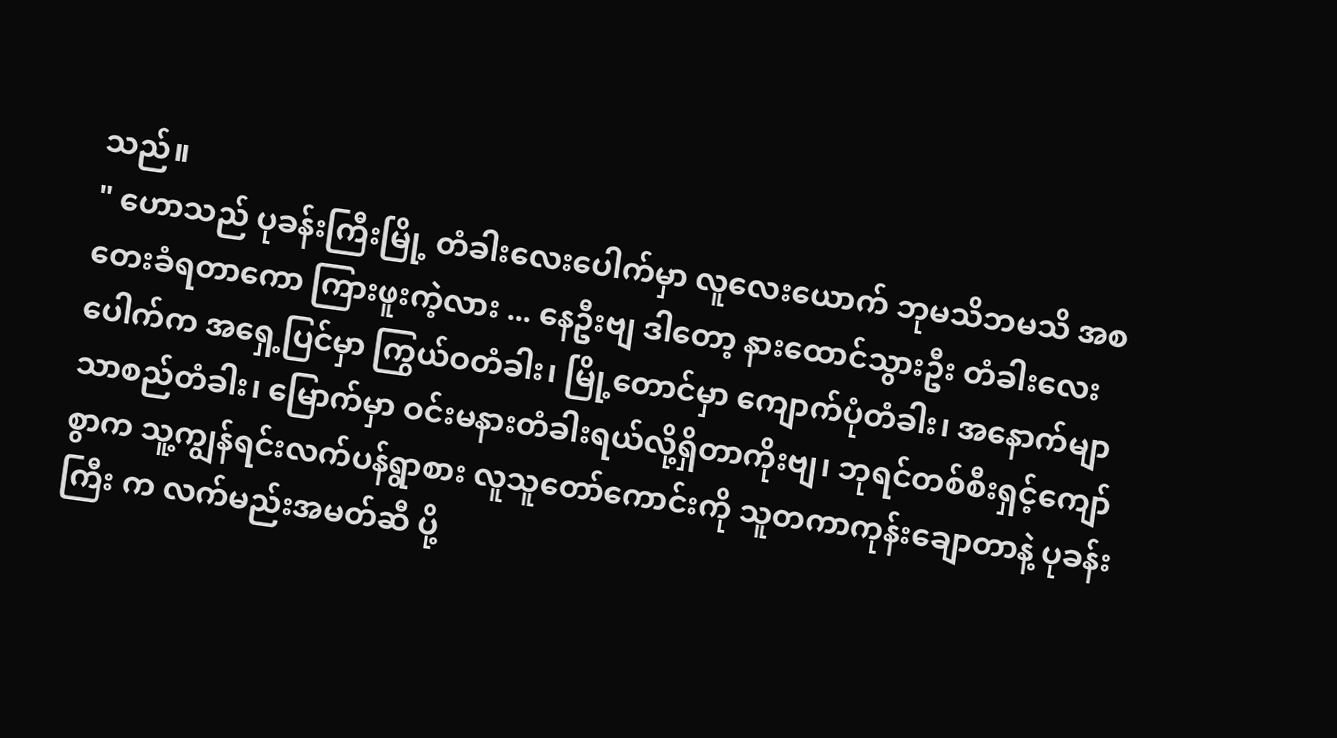သည်။
" ဟောသည် ပုခန်းကြီးမြို့ တံခါးလေးပေါက်မှာ လူလေးယောက် ဘုမသိဘမသိ အစတေးခံရတာကော ကြားဖူးကဲ့လား ... နေဦးဗျ ဒါတော့ နားထောင်သွားဦး တံခါးလေးပေါက်က အရှေ့ပြင်မှာ ကြွယ်ဝတံခါး၊ မြို့တောင်မှာ ကျောက်ပုံတံခါး၊ အနောက်မျာသာစည်တံခါး၊ မြောက်မှာ ဝင်းမနားတံခါးရယ်လို့ရှိတာကိုးဗျ၊ ဘုရင်တစ်စီးရှင့်ကျော်စွာက သူ့ကျွန်ရင်းလက်ပန်ရွာစား လူသူတော်ကောင်းကို သူတကာကုန်းချောတာနဲ့ ပုခန်းကြီး က လက်မည်းအမတ်ဆီ ပို့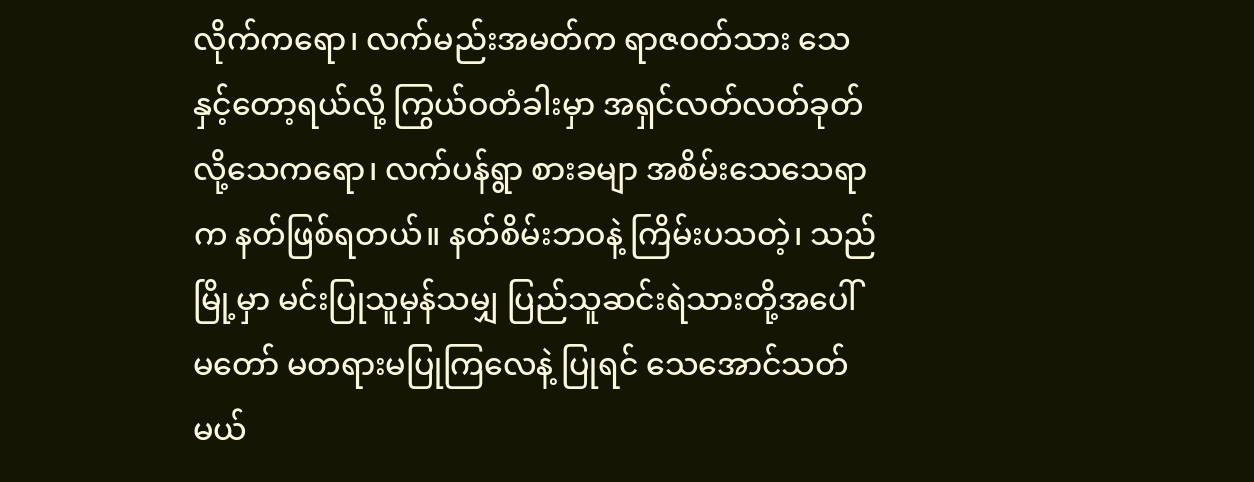လိုက်ကရော၊ လက်မည်းအမတ်က ရာဇဝတ်သား သေနှင့်တော့ရယ်လို့ ကြွယ်ဝတံခါးမှာ အရှင်လတ်လတ်ခုတ်လို့သေကရော၊ လက်ပန်ရွာ စားခမျာ အစိမ်းသေသေရာက နတ်ဖြစ်ရတယ်။ နတ်စိမ်းဘဝနဲ့ ကြိမ်းပသတဲ့၊ သည်မြို့မှာ မင်းပြုသူမှန်သမျှ ပြည်သူဆင်းရဲသားတို့အပေါ် မတော် မတရားမပြုကြလေနဲ့ ပြုရင် သေအောင်သတ်မယ်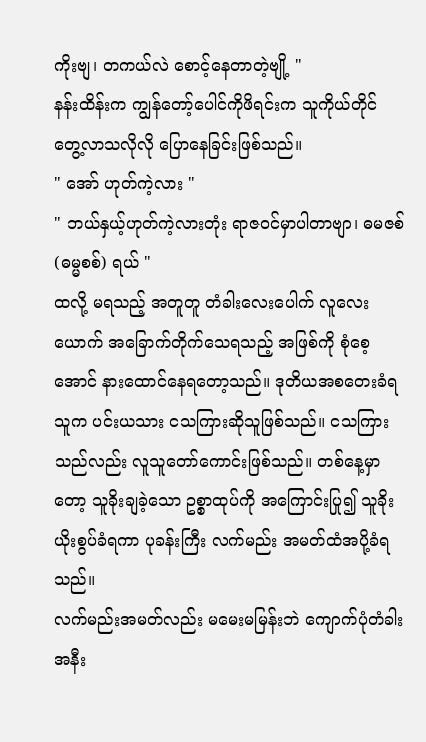ကိုးဗျ၊ တကယ်လဲ စောင့်နေတာတဲ့ဗျို့ "
နန်းထိန်းက ကျွန်တော့်ပေါင်ကိုဖိရင်းက သူကိုယ်တိုင် တွေ့လာသလိုလို ပြောနေခြင်းဖြစ်သည်။
" အော် ဟုတ်ကဲ့လား "
" ဘယ်နှယ့်ဟုတ်ကဲ့လားတုံး ရာဇဝင်မှာပါတာဗျာ၊ ဓမဇစ် (ဓမ္မစစ်) ရယ် "
ထလို့ မရသည့် အတူတူ တံခါးလေးပေါက် လူလေးယောက် အခြောက်တိုက်သေရသည့် အဖြစ်ကို စုံစေ့ အောင် နားထောင်နေရတော့သည်။ ဒုတိယအစတေးခံရသူက ပင်းယသား ငသကြားဆိုသူဖြစ်သည်။ ငသကြားသည်လည်း လူသူတော်ကောင်းဖြစ်သည်။ တစ်နေ့မှာတော့ သူခိုးချခဲ့သော ဥစ္စာထုပ်ကို အကြောင်းပြု၍ သူခိုး ယိုးစွပ်ခံရကာ ပုခန်းကြီး လက်မည်း အမတ်ထံအပို့ခံရသည်။
လက်မည်းအမတ်လည်း မမေးမမြန်းဘဲ ကျောက်ပုံတံခါးအနီး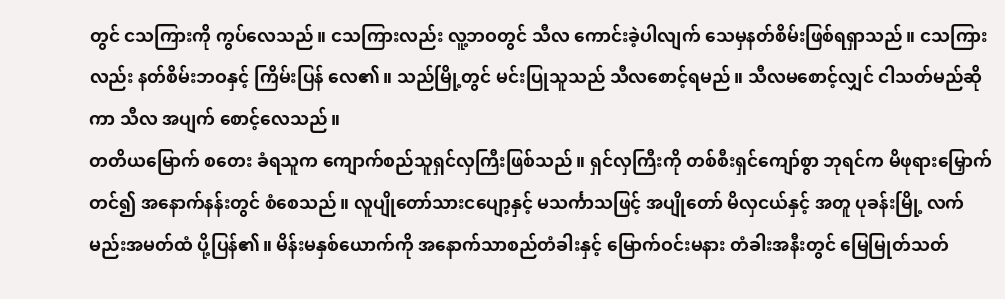တွင် ငသကြားကို ကွပ်လေသည်။ ငသကြားလည်း လူ့ဘဝတွင် သီလ ကောင်းခဲ့ပါလျက် သေမှနတ်စိမ်းဖြစ်ရရှာသည်။ ငသကြားလည်း နတ်စိမ်းဘဝနှင့် ကြိမ်းပြန် လေ၏။ သည်မြို့တွင် မင်းပြုသူသည် သီလစောင့်ရမည်။ သီလမစောင့်လျှင် ငါသတ်မည်ဆိုကာ သီလ အပျက် စောင့်လေသည်။
တတိယမြောက် စတေး ခံရသူက ကျောက်စည်သူရှင်လှကြီးဖြစ်သည်။ ရှင်လှကြီးကို တစ်စီးရှင်ကျော်စွာ ဘုရင်က မိဖုရားမြှောက်တင်၍ အနောက်နန်းတွင် စံစေသည်။ လူပျိုတော်သားငပျော့နှင့် မသင်္ကာသဖြင့် အပျိုတော် မိလှငယ်နှင့် အတူ ပုခန်းမြို့ လက်မည်းအမတ်ထံ ပို့ပြန်၏။ မိန်းမနှစ်ယောက်ကို အနောက်သာစည်တံခါးနှင့် မြောက်ဝင်းမနား တံခါးအနီးတွင် မြေမြုတ်သတ်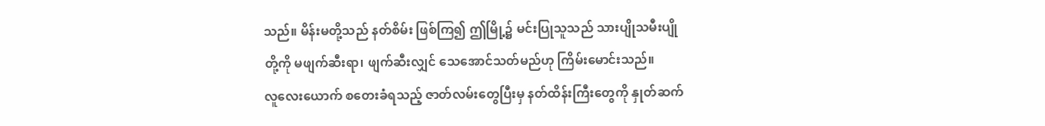သည်။ မိန်းမတို့သည် နတ်စိမ်း ဖြစ်ကြ၍ ဤမြို့၌ မင်းပြုသူသည် သားပျိုသမီးပျိုတို့ကို မဖျက်ဆီးရာ၊ ဖျက်ဆီးလျှင် သေအောင်သတ်မည်ဟု ကြိမ်းမောင်းသည်။
လူလေးယောက် စတေးခံရသည့် ဇာတ်လမ်းတွေပြီးမှ နတ်ထိန်းကြီးတွေကို နှုတ်ဆက်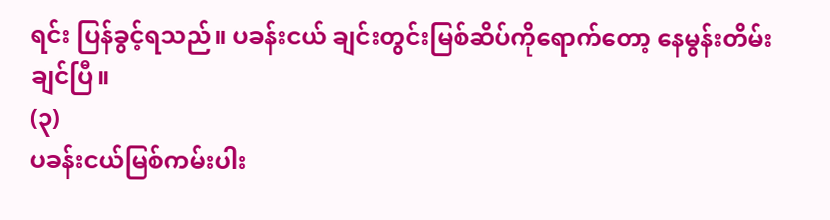ရင်း ပြန်ခွင့်ရသည်။ ပခန်းငယ် ချင်းတွင်းမြစ်ဆိပ်ကိုရောက်တော့ နေမွန်းတိမ်းချင်ပြီ။
(၃)
ပခန်းငယ်မြစ်ကမ်းပါး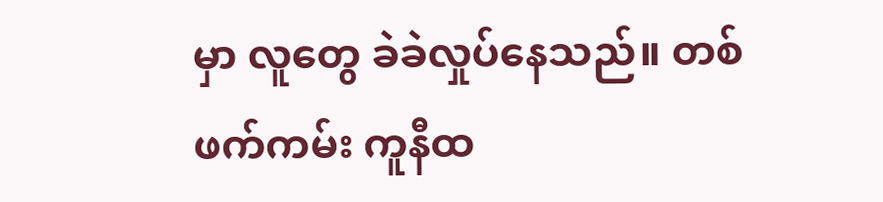မှာ လူတွေ ခဲခဲလှုပ်နေသည်။ တစ်ဖက်ကမ်း ကူနီထ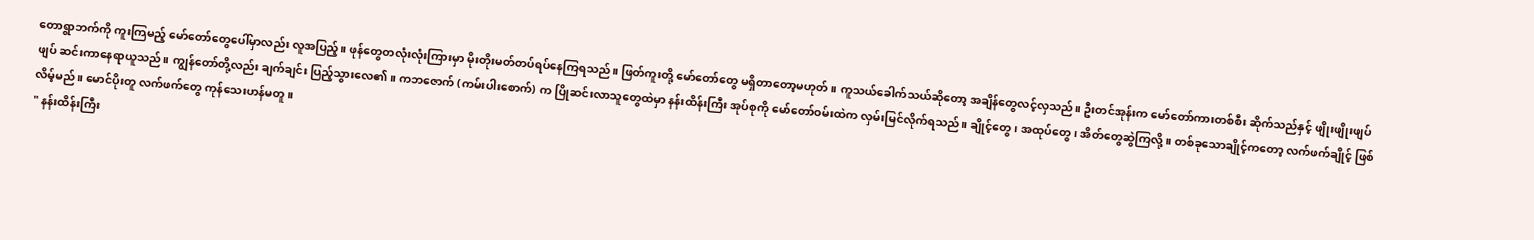တောရွာဘက်ကို ကူးကြမည့် မော်တော်တွေပေါ်မှာလည်း လူအပြည့်။ ဖုန်တွေတလုံးလုံးကြားမှာ မိုးတိုးမတ်တပ်ရပ်နေကြရသည်။ ဖြတ်ကူးတို့ မော်တော်တွေ မရှိတာတော့မဟုတ်။ ကူသယ်ခေါက်သယ်ဆိုတော့ အချိန်တွေလင့်လှသည်။ ဦးတင်အုန်းက မော်တော်ကားတစ်စီး ဆိုက်သည်နှင့် ဖျိုးဖျိုးဖျပ်ဖျပ် ဆင်းကာနေရာယူသည်။ ကျွန်တော်တို့လည်း ချက်ချင်း ပြည့်သွားလေ၏။ ကဘဇောက် (ကမ်းပါးစောက်) က ပြိုဆင်းလာသူတွေထဲမှာ နန်းထိန်းကြီး အုပ်စုကို မော်တော်ဝမ်းထဲက လှမ်းမြင်လိုက်ရသည်။ ချိုင့်တွေ၊ အထုပ်တွေ၊ အိတ်တွေဆွဲကြလို့။ တစ်ခုသောချိုင့်ကတော့ လက်ဖက်ချိုင့် ဖြစ်လိမ့်မည်။ မောင်ပိုးတူ လက်ဖက်တွေ ကုန်သေးဟန်မတူ။
" နန်းထိန်းကြီး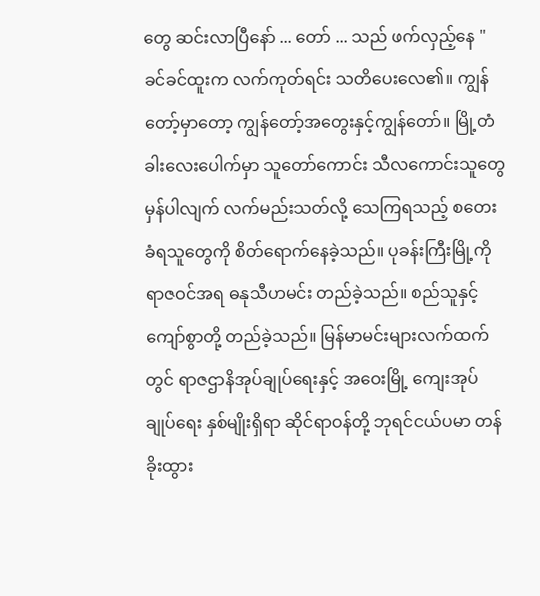တွေ ဆင်းလာပြီနော် ... တော် ... သည် ဖက်လှည့်နေ "
ခင်ခင်ထူးက လက်ကုတ်ရင်း သတိပေးလေ၏။ ကျွန်တော့်မှာတော့ ကျွန်တော့်အတွေးနှင့်ကျွန်တော်။ မြို့တံခါးလေးပေါက်မှာ သူတော်ကောင်း သီလကောင်းသူတွေမှန်ပါလျက် လက်မည်းသတ်လို့ သေကြရသည့် စတေးခံရသူတွေကို စိတ်ရောက်နေခဲ့သည်။ ပုခန်းကြီးမြို့ကို ရာဇဝင်အရ ဓနုသီဟမင်း တည်ခဲ့သည်။ စည်သူနှင့် ကျော်စွာတို့ တည်ခဲ့သည်။ မြန်မာမင်းများလက်ထက်တွင် ရာဇဌာနိအုပ်ချုပ်ရေးနှင့် အဝေးမြို့ ကျေးအုပ်ချုပ်ရေး နှစ်မျိုးရှိရာ ဆိုင်ရာဝန်တို့ ဘုရင်ငယ်ပမာ တန်ခိုးထွား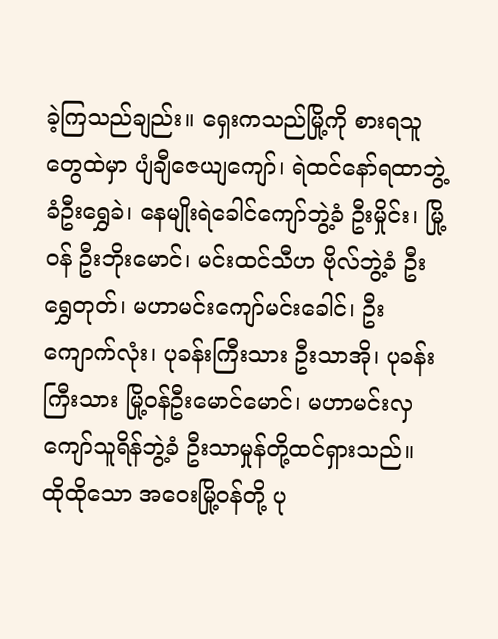ခဲ့ကြသည်ချည်း။ ရှေးကသည်မြို့ကို စားရသူတွေထဲမှာ ပျံချီဇေယျကျော်၊ ရဲထင်နော်ရထာဘွဲ့ခံဦးရွှေခဲ၊ နေမျိုးရဲခေါင်ကျော်ဘွဲ့ခံ ဦးမှိုင်း၊ မြို့ဝန် ဦးဘိုးမောင်၊ မင်းထင်သီဟ ဗိုလ်ဘွဲ့ခံ ဦးရွှေတုတ်၊ မဟာမင်းကျော်မင်းခေါင်၊ ဦးကျောက်လုံး၊ ပုခန်းကြီးသား ဦးသာအို၊ ပုခန်းကြီးသား မြို့ဝန်ဦးမောင်မောင်၊ မဟာမင်းလှကျော်သူရိန်ဘွဲ့ခံ ဦးသာမှုန်တို့ထင်ရှားသည်။ ထိုထိုသော အဝေးမြို့ဝန်တို့ ပု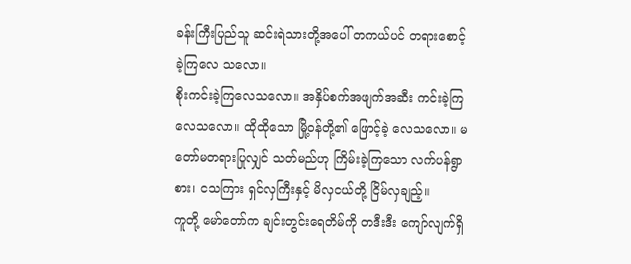ခန်းကြီးပြည်သူ ဆင်းရဲသားတို့အပေါ် တကယ်ပင် တရားစောင့်ခဲ့ကြလေ သလော။
စိုးကင်းခဲ့ကြလေသလော။ အနှိပ်စက်အဖျက်အဆီး ကင်းခဲ့ကြလေသလော။ ထိုထိုသော မြို့ဝန်တို့၏ ဖြောင့်ခဲ့ လေသလော။ မတော်မတရားပြုလျှင် သတ်မည်ဟု ကြိမ်းခဲ့ကြသော လက်ပန်ရွာစား၊ ငသကြား ရှင်လှကြီးနှင့် မိလှငယ်တို့ ငြိမ်လှချည့်။
ကူတို့ မော်တော်က ချင်းတွင်းရေတိမ်ကို တဒီးဒီး ကျော်လျက်ရှိ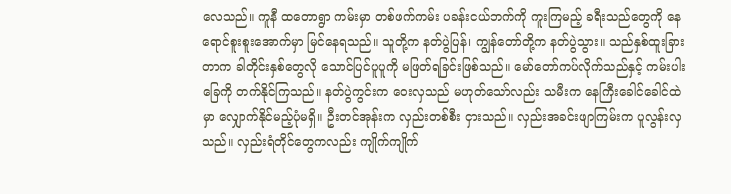လေသည်။ ကူနီ ထတောရွာ ကမ်းမှာ တစ်ဖက်ကမ်း ပခန်းငယ်ဘက်ကို ကူးကြမည့် ခရီးသည်တွေကို နေရောင်စူးစူးအောက်မှာ မြင်နေရသည်။ သူတို့က နတ်ပွဲပြန်၊ ကျွန်တော်တို့က နတ်ပွဲသွား။ သည်နှစ်ထူးခြားတာက ခါတိုင်းနှစ်တွေလို သောင်ပြင်ပူပူကို မဖြတ်ရခြင်းဖြစ်သည်။ မော်တော်ကပ်လိုက်သည်နှင့် ကမ်းပါးခြေကို တက်နိုင်ကြသည်။ နတ်ပွဲကွင်းက ဝေးလှသည် မဟုတ်သော်လည်း သမီးက နေကြီးခေါင်ခေါင်ထဲမှာ လျှောက်နိုင်မည့်ပုံမရှိ။ ဦးတင်အုန်းက လှည်းတစ်စီး ငှားသည်။ လှည်းအခင်းဖျာကြမ်းက ပူလွန်းလှသည်။ လှည်းရံတိုင်တွေကလည်း ကျိုက်ကျိုက်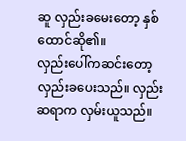ဆူ လှည်းခမေးတော့ နှစ်ထောင်ဆို၏။
လှည်းပေါ်ကဆင်းတော့ လှည်းခပေးသည်။ လှည်းဆရာက လှမ်းယူသည်။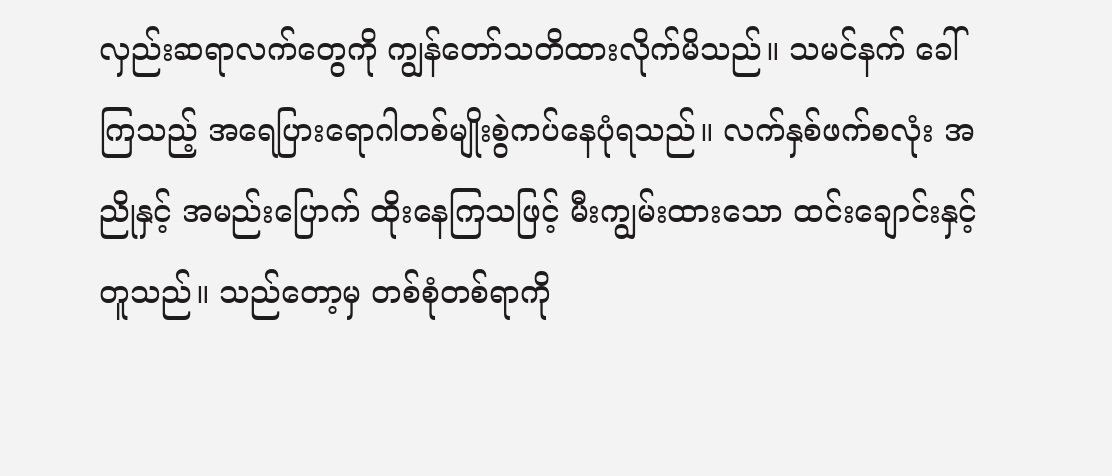လှည်းဆရာလက်တွေကို ကျွန်တော်သတိထားလိုက်မိသည်။ သမင်နက် ခေါ်ကြသည့် အရေပြားရောဂါတစ်မျိုးစွဲကပ်နေပုံရသည်။ လက်နှစ်ဖက်စလုံး အညိုနှင့် အမည်းပြောက် ထိုးနေကြသဖြင့် မီးကျွမ်းထားသော ထင်းချောင်းနှင့်တူသည်။ သည်တော့မှ တစ်စုံတစ်ရာကို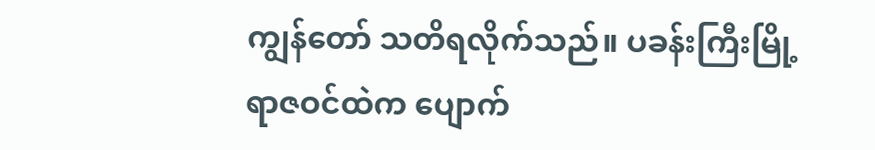ကျွန်တော် သတိရလိုက်သည်။ ပခန်းကြီးမြို့ ရာဇဝင်ထဲက ပျောက်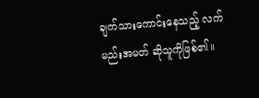ချက်သားကောင်းနေသည့် လက်မည်းအမတ် ဆိုသူကိုဖြစ်၏။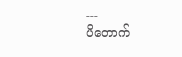---
ပိတောက်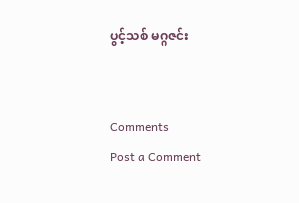ပွင့်သစ် မဂ္ဂဇင်း


Comments
Post a Comment